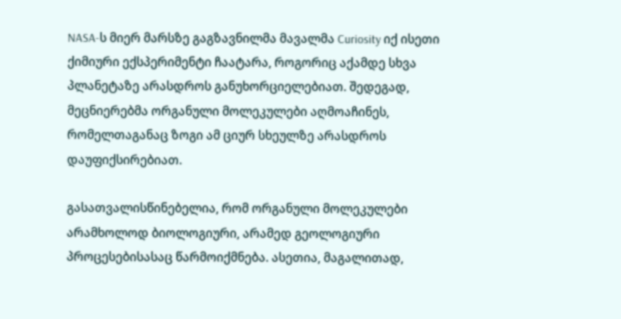NASA-ს მიერ მარსზე გაგზავნილმა მავალმა Curiosity იქ ისეთი ქიმიური ექსპერიმენტი ჩაატარა, როგორიც აქამდე სხვა პლანეტაზე არასდროს განუხორციელებიათ. შედეგად, მეცნიერებმა ორგანული მოლეკულები აღმოაჩინეს, რომელთაგანაც ზოგი ამ ციურ სხეულზე არასდროს დაუფიქსირებიათ.

გასათვალისწინებელია, რომ ორგანული მოლეკულები არამხოლოდ ბიოლოგიური, არამედ გეოლოგიური პროცესებისასაც წარმოიქმნება. ასეთია, მაგალითად,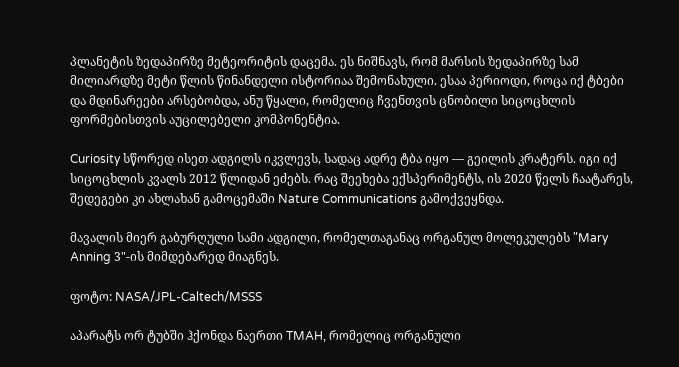პლანეტის ზედაპირზე მეტეორიტის დაცემა. ეს ნიშნავს, რომ მარსის ზედაპირზე სამ მილიარდზე მეტი წლის წინანდელი ისტორიაა შემონახული. ესაა პერიოდი, როცა იქ ტბები და მდინარეები არსებობდა, ანუ წყალი, რომელიც ჩვენთვის ცნობილი სიცოცხლის ფორმებისთვის აუცილებელი კომპონენტია.

Curiosity სწორედ ისეთ ადგილს იკვლევს, სადაც ადრე ტბა იყო — გეილის კრატერს. იგი იქ სიცოცხლის კვალს 2012 წლიდან ეძებს. რაც შეეხება ექსპერიმენტს, ის 2020 წელს ჩაატარეს, შედეგები კი ახლახან გამოცემაში Nature Communications გამოქვეყნდა.

მავალის მიერ გაბურღული სამი ადგილი, რომელთაგანაც ორგანულ მოლეკულებს "Mary Anning 3"-ის მიმდებარედ მიაგნეს.

ფოტო: NASA/JPL-Caltech/MSSS

აპარატს ორ ტუბში ჰქონდა ნაერთი TMAH, რომელიც ორგანული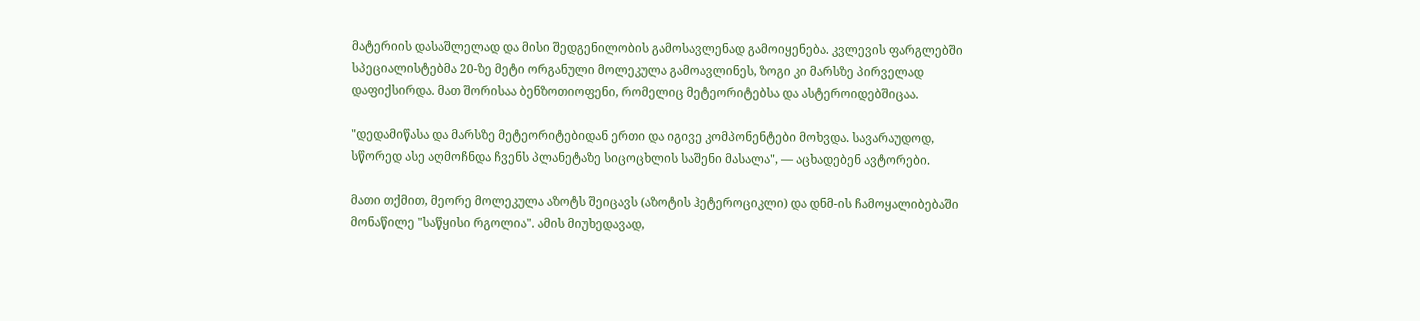მატერიის დასაშლელად და მისი შედგენილობის გამოსავლენად გამოიყენება. კვლევის ფარგლებში სპეციალისტებმა 20-ზე მეტი ორგანული მოლეკულა გამოავლინეს, ზოგი კი მარსზე პირველად დაფიქსირდა. მათ შორისაა ბენზოთიოფენი, რომელიც მეტეორიტებსა და ასტეროიდებშიცაა.

"დედამიწასა და მარსზე მეტეორიტებიდან ერთი და იგივე კომპონენტები მოხვდა. სავარაუდოდ, სწორედ ასე აღმოჩნდა ჩვენს პლანეტაზე სიცოცხლის საშენი მასალა", — აცხადებენ ავტორები.

მათი თქმით, მეორე მოლეკულა აზოტს შეიცავს (აზოტის ჰეტეროციკლი) და დნმ-ის ჩამოყალიბებაში მონაწილე "საწყისი რგოლია". ამის მიუხედავად,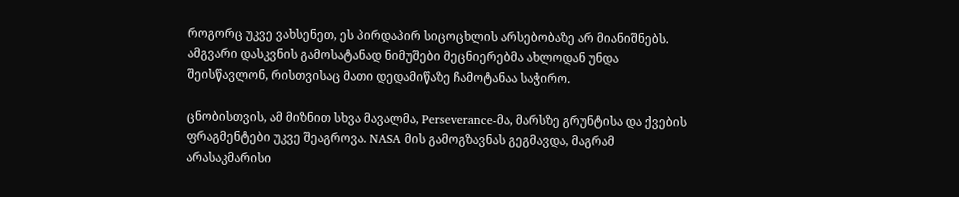როგორც უკვე ვახსენეთ, ეს პირდაპირ სიცოცხლის არსებობაზე არ მიანიშნებს. ამგვარი დასკვნის გამოსატანად ნიმუშები მეცნიერებმა ახლოდან უნდა შეისწავლონ, რისთვისაც მათი დედამიწაზე ჩამოტანაა საჭირო.

ცნობისთვის, ამ მიზნით სხვა მავალმა, Perseverance-მა, მარსზე გრუნტისა და ქვების ფრაგმენტები უკვე შეაგროვა. NASA მის გამოგზავნას გეგმავდა, მაგრამ არასაკმარისი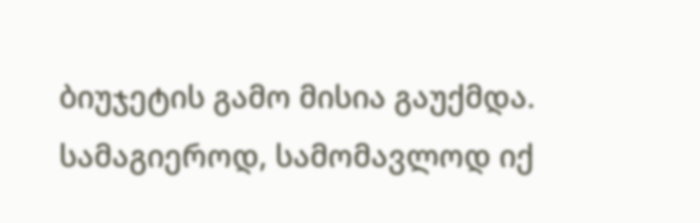ბიუჯეტის გამო მისია გაუქმდა. სამაგიეროდ, სამომავლოდ იქ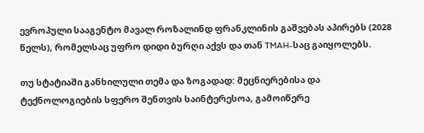ევროპული სააგენტო მავალ როზალინდ ფრანკლინის გაშვებას აპირებს (2028 წელს), რომელსაც უფრო დიდი ბურღი აქვს და თან TMAH-საც გაიყოლებს.

თუ სტატიაში განხილული თემა და ზოგადად: მეცნიერებისა და ტექნოლოგიების სფერო შენთვის საინტერესოა, გამოიწერე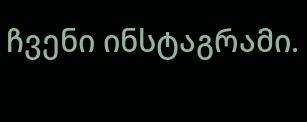ჩვენი ინსტაგრამი.